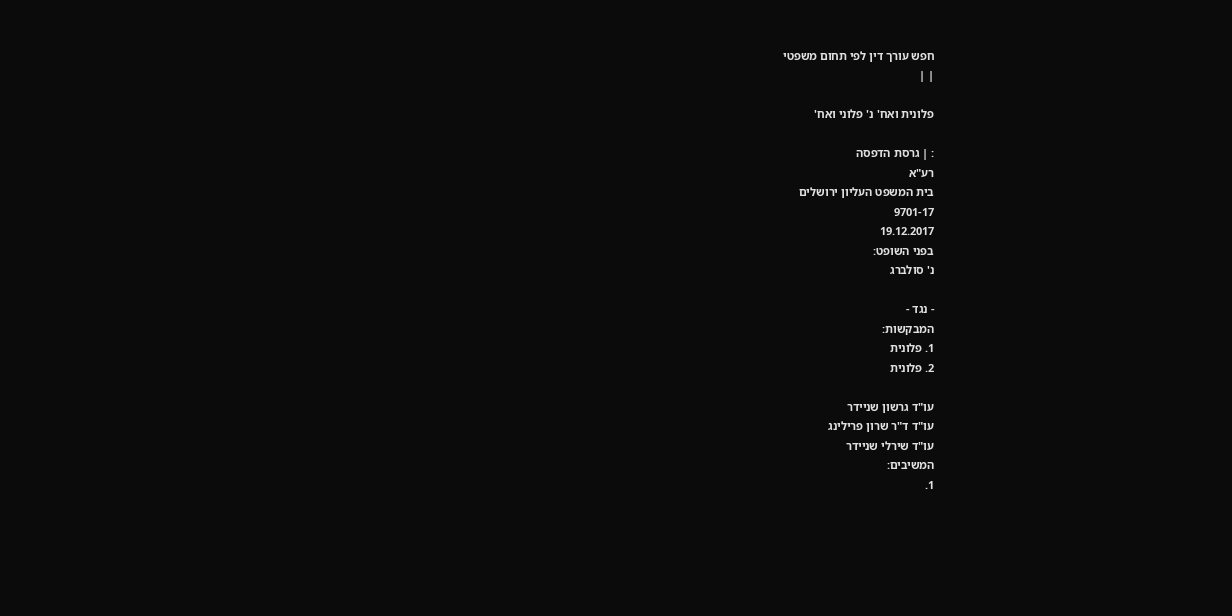חפש עורך דין לפי תחום משפטי
| |

פלונית ואח' נ' פלוני ואח'

: | גרסת הדפסה
רע"א
בית המשפט העליון ירושלים
9701-17
19.12.2017
בפני השופט:
נ' סולברג

- נגד -
המבקשות:
1. פלונית
2. פלונית

עו"ד גרשון שניידר
עו"ד ד"ר שרון פרילינג
עו"ד שירלי שניידר
המשיבים:
1.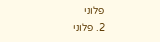פלוני
2. פלוני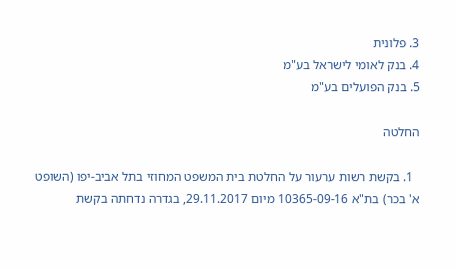3. פלונית
4. בנק לאומי לישראל בע"מ
5. בנק הפועלים בע"מ

החלטה

  1. בקשת רשות ערעור על החלטת בית המשפט המחוזי בתל אביב-יפו (השופט א' בכר) בת"א 10365-09-16 מיום 29.11.2017, בגדרה נדחתה בקשת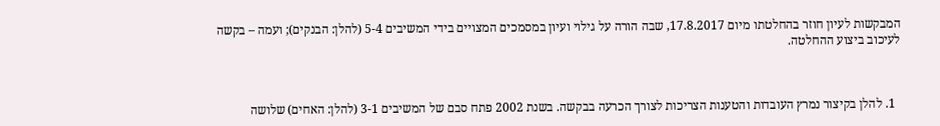המבקשות לעיון חוזר בהחלטתו מיום 17.8.2017, שבה הורה על גילוי ועיון במסמכים המצויים בידי המשיבים 5-4 (להלן: הבנקים); ועמה – בקשה לעיכוב ביצוע ההחלטה.



  1. להלן בקיצור נמרץ העובדות והטענות הצריכות לצורך הכרעה בבקשה. בשנת 2002 פתח סבם של המשיבים 3-1 (להלן: האחים) שלושה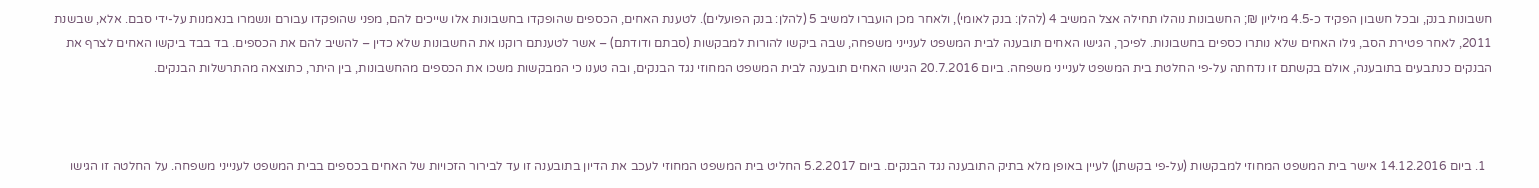חשבונות בנק, ובכל חשבון הפקיד כ-4.5 מיליון ₪; החשבונות נוהלו תחילה אצל המשיב 4 (להלן: בנק לאומי), ולאחר מכן הועברו למשיב 5 (להלן: בנק הפועלים). לטענת האחים, הכספים שהופקדו בחשבונות אלו שייכים להם, מפני שהופקדו עבורם ונשמרו בנאמנות על-ידי סבם. אלא, שבשנת 2011, לאחר פטירת הסב, גילו האחים שלא נותרו כספים בחשבונות. לפיכך, הגישו האחים תובענה לבית המשפט לענייני משפחה, שבה ביקשו להורות למבקשות (סבתם ודודתם) – אשר לטענתם רוקנו את החשבונות שלא כדין – להשיב להם את הכספים. בד בבד ביקשו האחים לצרף את הבנקים כנתבעים בתובענה, אולם בקשתם זו נדחתה על-פי החלטת בית המשפט לענייני משפחה. ביום 20.7.2016 הגישו האחים תובענה לבית המשפט המחוזי נגד הבנקים, ובה טענו כי המבקשות משכו את הכספים מהחשבונות, בין היתר, כתוצאה מהתרשלות הבנקים.



  1. ביום 14.12.2016 אישר בית המשפט המחוזי למבקשות (על-פי בקשתן) לעיין באופן מלא בתיק התובענה נגד הבנקים. ביום 5.2.2017 החליט בית המשפט המחוזי לעכב את הדיון בתובענה זו עד לבירור הזכויות של האחים בכספים בבית המשפט לענייני משפחה. על החלטה זו הגישו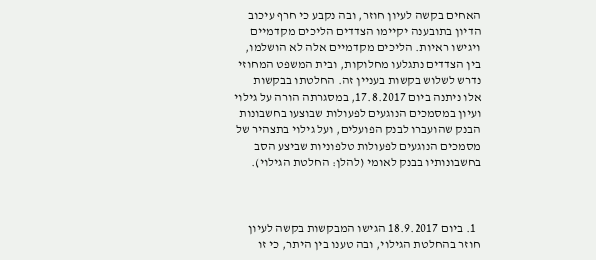האחים בקשה לעיון חוזר, ובה נקבע כי חרף עיכוב הדיון בתובענה יקיימו הצדדים הליכים מקדמיים ויגישו ראיות. הליכים מקדמיים אלה לא הושלמו, בין הצדדים נתגלעו מחלוקות, ובית המשפט המחוזי נדרש לשלוש בקשות בעניין זה. החלטתו בבקשות אלו ניתנה ביום 17.8.2017, במסגרתה הורה על גילוי ועיון במסמכים הנוגעים לפעולות שבוצעו בחשבונות הבנק שהועברו לבנק הפועלים, ועל גילוי בתצהיר של מסמכים הנוגעים לפעולות טלפוניות שביצע הסב בחשבונותיו בבנק לאומי (להלן: החלטת הגילוי).



  1. ביום 18.9.2017 הגישו המבקשות בקשה לעיון חוזר בהחלטת הגילוי, ובה טענו בין היתר, כי זו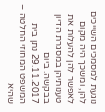נוגעת למסמכים השייכים להן, ומשכך היה מקום לאפשר להן להעלות את טענותיהן במסגרת הדיון בבקשה. ביום 29.11.2017 נתן בית המשפט המחוזי החלטה – שהיא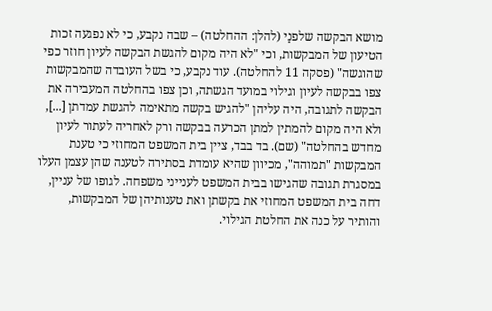מושא הבקשה שלפנַי (להלן: ההחלטה) – שבה נקבע, כי לא נפגעה זכות הטיעון של המבקשות, וכי "לא היה מקום להגשת הבקשה לעיון חוזר כפי שהוגשה" (פסקה 11 להחלטה). עוד נקבע, כי בשל העובדה שהמבקשות צפו בבקשה לעיון וגילוי במועד הגשתה, וכן צפו בהחלטה המעבירה את הבקשה לתגובה, היה עליהן "להגיש בקשה מתאימה להגשת עמדתן [...], ולא היה מקום להמתין למתן הכרעה בבקשה ורק לאחריה לעתור לעיון מחדש בהחלטה" (שם). בד בבד, ציין בית המשפט המחוזי כי טענת המבקשות "תמוהה", מכיוון שהיא עומדת בסתירה לטענה שהן עצמן העלו במסגרת תגובה שהגישו בבית המשפט לענייני משפחה. לגופו של עניין, דחה בית המשפט המחוזי את בקשתן ואת טענותיהן של המבקשות, והותיר על כנה את החלטת הגילוי.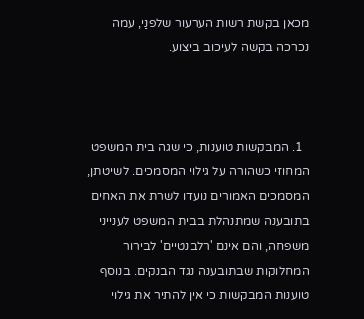מכאן בקשת רשות הערעור שלפנַי, עמה נכרכה בקשה לעיכוב ביצוע.



  1. המבקשות טוענות, כי שגה בית המשפט המחוזי כשהורה על גילוי המסמכים. לשיטתן, המסמכים האמורים נועדו לשרת את האחים בתובענה שמתנהלת בבית המשפט לענייני משפחה, והם אינם 'רלבנטיים' לבירור המחלוקות שבתובענה נגד הבנקים. בנוסף טוענות המבקשות כי אין להתיר את גילוי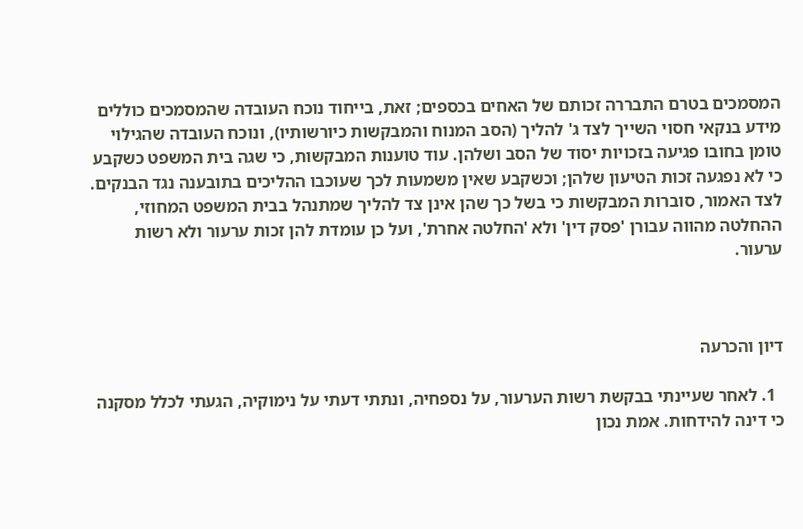המסמכים בטרם התבררה זכותם של האחים בכספים; זאת, בייחוד נוכח העובדה שהמסמכים כוללים מידע בנקאי חסוי השייך לצד ג' להליך (הסב המנוח והמבקשות כיורשותיו), ונוכח העובדה שהגילוי טומן בחובו פגיעה בזכויות יסוד של הסב ושלהן. עוד טוענות המבקשות, כי שגה בית המשפט כשקבע כי לא נפגעה זכות הטיעון שלהן; וכשקבע שאין משמעות לכך שעוכבו ההליכים בתובענה נגד הבנקים. לצד האמור, סוברות המבקשות כי בשל כך שהן אינן צד להליך שמתנהל בבית המשפט המחוזי, ההחלטה מהווה עבורן 'פסק דין' ולא 'החלטה אחרת', ועל כן עומדת להן זכות ערעור ולא רשות ערעור.



דיון והכרעה

  1. לאחר שעיינתי בבקשת רשות הערעור, על נספחיה, ונתתי דעתי על נימוקיה, הגעתי לכלל מסקנה כי דינה להידחות. אמת נכון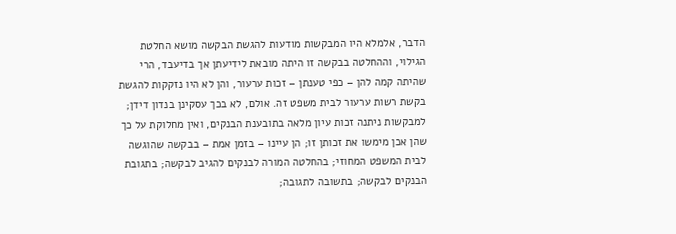הדבר, אלמלא היו המבקשות מודעות להגשת הבקשה מושא החלטת הגילוי, וההחלטה בבקשה זו היתה מובאת לידיעתן אך בדיעבד, הרי שהיתה קמה להן – כפי טענתן – זכות ערעור, והן לא היו נזקקות להגשת בקשת רשות ערעור לבית משפט זה. אולם, לא בכך עסקינן בנדון דידן; למבקשות ניתנה זכות עיון מלאה בתובענת הבנקים, ואין מחלוקת על כך שהן אכן מימשו את זכותן זו; הן עיינו – בזמן אמת – בבקשה שהוגשה לבית המשפט המחוזי; בהחלטה המורה לבנקים להגיב לבקשה; בתגובת הבנקים לבקשה; בתשובה לתגובה;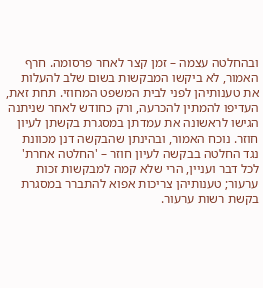ובהחלטה עצמה – זמן קצר לאחר פרסומה. חרף האמור, לא ביקשו המבקשות בשום שלב להעלות את טענותיהן לפני לבית המשפט המחוזי. תחת זאת, העדיפו להמתין להכרעה, ורק כחודש לאחר שניתנה הגישו לראשונה את עמדתן במסגרת בקשתן לעיון חוזר. נוכח האמור, ובהינתן שהבקשה דנן מכוונת נגד החלטה בבקשה לעיון חוזר – 'החלטה אחרת' לכל דבר ועניין, הרי שלא קמה למבקשות זכות ערעור; טענותיהן צריכות אפוא להתברר במסגרת בקשת רשות ערעור.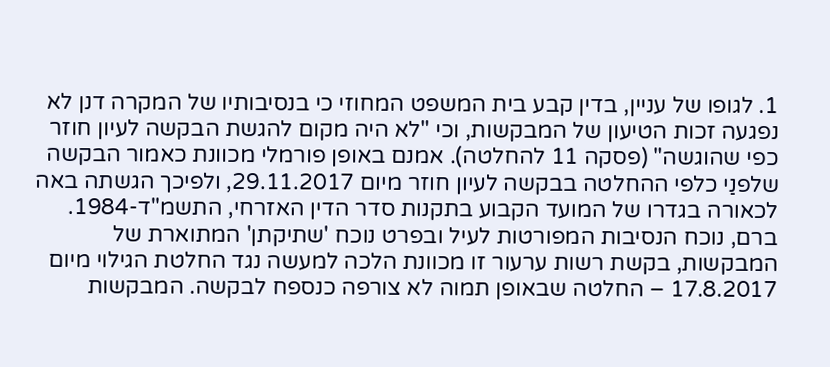1. לגופו של עניין, בדין קבע בית המשפט המחוזי כי בנסיבותיו של המקרה דנן לא נפגעה זכות הטיעון של המבקשות, וכי "לא היה מקום להגשת הבקשה לעיון חוזר כפי שהוגשה" (פסקה 11 להחלטה). אמנם באופן פורמלי מכוונת כאמור הבקשה שלפנַי כלפי ההחלטה בבקשה לעיון חוזר מיום 29.11.2017, ולפיכך הגשתה באה לכאורה בגדרו של המועד הקבוע בתקנות סדר הדין האזרחי, התשמ"ד-1984. ברם, נוכח הנסיבות המפורטות לעיל ובפרט נוכח 'שתיקתן' המתוארת של המבקשות, בקשת רשות ערעור זו מכוונת הלכה למעשה נגד החלטת הגילוי מיום 17.8.2017 – החלטה שבאופן תמוה לא צורפה כנספח לבקשה. המבקשות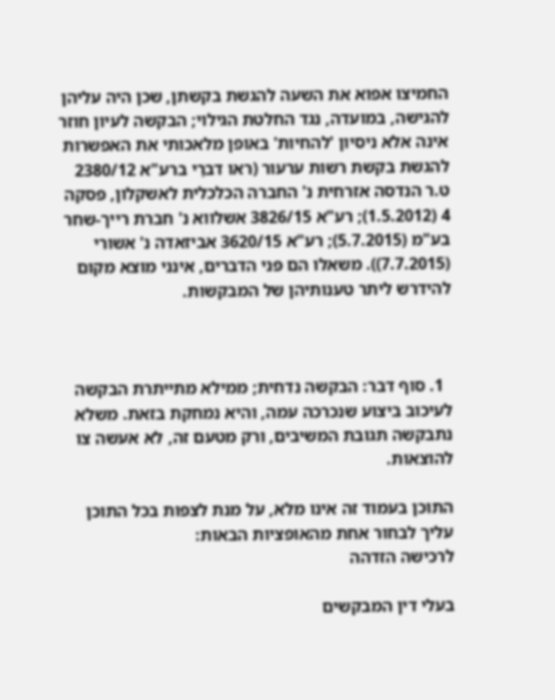החמיצו אפוא את השעה להגשת בקשתן, שכן היה עליהן להגישה, במועדה, נגד החלטת הגילוי; הבקשה לעיון חוזר אינה אלא ניסיון 'להחיות' באופן מלאכותי את האפשרות להגשת בקשת רשות ערעור (ראו דברַי ברע"א 2380/12 ט.ר הנדסה אזרחית נ' החברה הכלכלית לאשקלון, פסקה 4 (1.5.2012); רע"א 3826/15 אשלווא נ' חברת רייך-שחר בע"מ (5.7.2015); רע"א 3620/15 אביזאדה נ' אשורי (7.7.2015)). משאלו הם פני הדברים, אינני מוצא מקום להידרש ליתר טענותיהן של המבקשות.



  1. סוף דבר: הבקשה נדחית; ממילא מתייתרת הבקשה לעיכוב ביצוע שנכרכה עמה, והיא נמחקת בזאת. משלא נתבקשה תגובת המשיבים, ורק מטעם זה, לא אעשה צו להוצאות.

התוכן בעמוד זה אינו מלא, על מנת לצפות בכל התוכן עליך לבחור אחת מהאופציות הבאות:
לרכישה הזדהה

בעלי דין המבקשים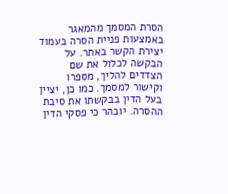הסרת המסמך מהמאגר באמצעות פניית הסרה בעמוד יצירת הקשר באתר. על הבקשה לכלול את שם הצדדים להליך, מספרו וקישור למסמך. כמו כן, יציין בעל הדין בבקשתו את סיבת ההסרה. יובהר כי פסקי הדין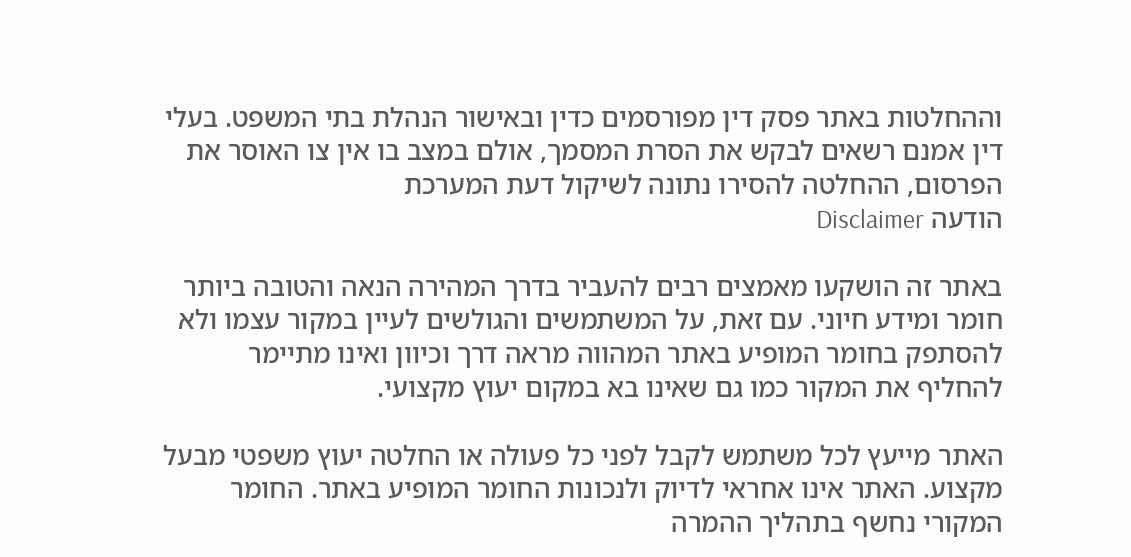וההחלטות באתר פסק דין מפורסמים כדין ובאישור הנהלת בתי המשפט. בעלי דין אמנם רשאים לבקש את הסרת המסמך, אולם במצב בו אין צו האוסר את הפרסום, ההחלטה להסירו נתונה לשיקול דעת המערכת
הודעה Disclaimer

באתר זה הושקעו מאמצים רבים להעביר בדרך המהירה הנאה והטובה ביותר חומר ומידע חיוני. עם זאת, על המשתמשים והגולשים לעיין במקור עצמו ולא להסתפק בחומר המופיע באתר המהווה מראה דרך וכיוון ואינו מתיימר להחליף את המקור כמו גם שאינו בא במקום יעוץ מקצועי.

האתר מייעץ לכל משתמש לקבל לפני כל פעולה או החלטה יעוץ משפטי מבעל מקצוע. האתר אינו אחראי לדיוק ולנכונות החומר המופיע באתר. החומר המקורי נחשף בתהליך ההמרה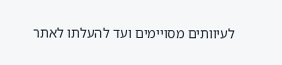לעיוותים מסויימים ועד להעלתו לאתר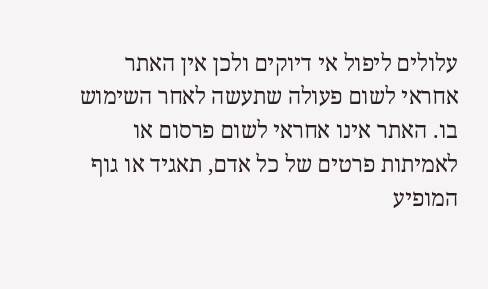עלולים ליפול אי דיוקים ולכן אין האתר אחראי לשום פעולה שתעשה לאחר השימוש בו. האתר אינו אחראי לשום פרסום או לאמיתות פרטים של כל אדם, תאגיד או גוף המופיע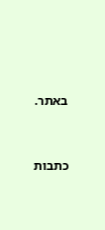באתר.




כתבות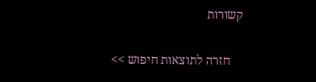קשורות

    חזרה לתוצאות חיפוש >>